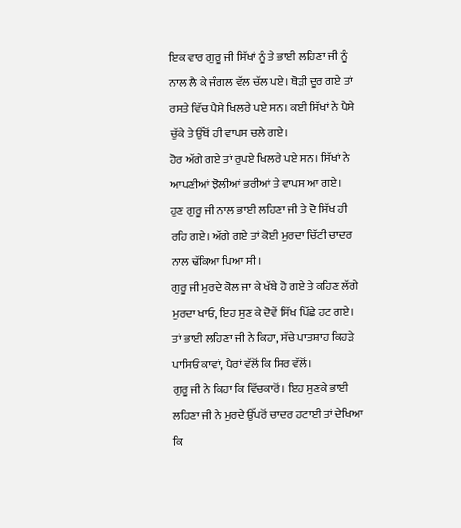ਇਕ ਵਾਰ ਗੁਰੂ ਜੀ ਸਿੱਖਾਂ ਨੂੰ ਤੇ ਭਾਈ ਲਹਿਣਾ ਜੀ ਨੂੰ ਨਾਲ ਲੈ ਕੇ ਜੰਗਲ ਵੱਲ ਚੱਲ ਪਏ। ਥੋੜੀ ਦੂਰ ਗਏ ਤਾਂ ਰਸਤੇ ਵਿੱਚ ਪੈਸੇ ਖਿਲਰੇ ਪਏ ਸਨ। ਕਈ ਸਿੱਖਾਂ ਨੇ ਪੈਸੇ ਚੁੱਕੇ ਤੇ ਉੱਥੋਂ ਹੀ ਵਾਪਸ ਚਲੇ ਗਏ।
ਹੋਰ ਅੱਗੇ ਗਏ ਤਾਂ ਰੁਪਏ ਖਿਲਰੇ ਪਏ ਸਨ। ਸਿੱਖਾਂ ਨੇ ਆਪਣੀਆਂ ਝੋਲੀਆਂ ਭਰੀਆਂ ਤੇ ਵਾਪਸ ਆ ਗਏ।
ਹੁਣ ਗੁਰੂ ਜੀ ਨਾਲ ਭਾਈ ਲਹਿਣਾ ਜੀ ਤੇ ਦੋ ਸਿੱਖ ਹੀ ਰਹਿ ਗਏ। ਅੱਗੇ ਗਏ ਤਾਂ ਕੋਈ ਮੁਰਦਾ ਚਿੱਟੀ ਚਾਦਰ ਨਾਲ ਢੱਕਿਆ ਪਿਆ ਸੀ।
ਗੁਰੂ ਜੀ ਮੁਰਦੇ ਕੋਲ ਜਾ ਕੇ ਖੱਬੇ ਹੋ ਗਏ ਤੇ ਕਹਿਣ ਲੱਗੇ ਮੁਰਦਾ ਖਾਓ, ਇਹ ਸੁਣ ਕੇ ਦੋਵੇਂ ਸਿੱਖ ਪਿੱਛੇ ਹਟ ਗਏ।
ਤਾਂ ਭਾਈ ਲਹਿਣਾ ਜੀ ਨੇ ਕਿਹਾ, ਸੱਚੇ ਪਾਤਸ਼ਾਹ ਕਿਹੜੇ ਪਾਸਿਓਂ ਕਾਵਾਂ, ਪੈਰਾਂ ਵੱਲੋਂ ਕਿ ਸਿਰ ਵੱਲੋਂ।
ਗੁਰੂ ਜੀ ਨੇ ਕਿਹਾ ਕਿ ਵਿੱਚਕਾਰੋਂ। ਇਹ ਸੁਣਕੇ ਭਾਈ ਲਹਿਣਾ ਜੀ ਨੇ ਮੁਰਦੇ ਉੱਪਰੋਂ ਚਾਦਰ ਹਟਾਈ ਤਾਂ ਦੇਖਿਆ ਕਿ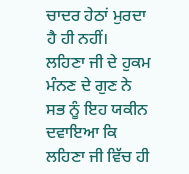ਚਾਦਰ ਹੇਠਾਂ ਮੁਰਦਾ ਹੈ ਹੀ ਨਹੀਂ।
ਲਹਿਣਾ ਜੀ ਦੇ ਹੁਕਮ ਮੰਨਣ ਦੇ ਗੁਣ ਨੇ ਸਭ ਨੂੰ ਇਹ ਯਕੀਨ ਦਵਾਇਆ ਕਿ ਲਹਿਣਾ ਜੀ ਵਿੱਚ ਹੀ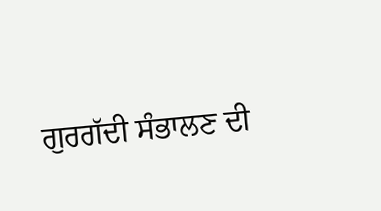ਗੁਰਗੱਦੀ ਸੰਭਾਲਣ ਦੀ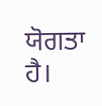ਯੋਗਤਾ ਹੈ।